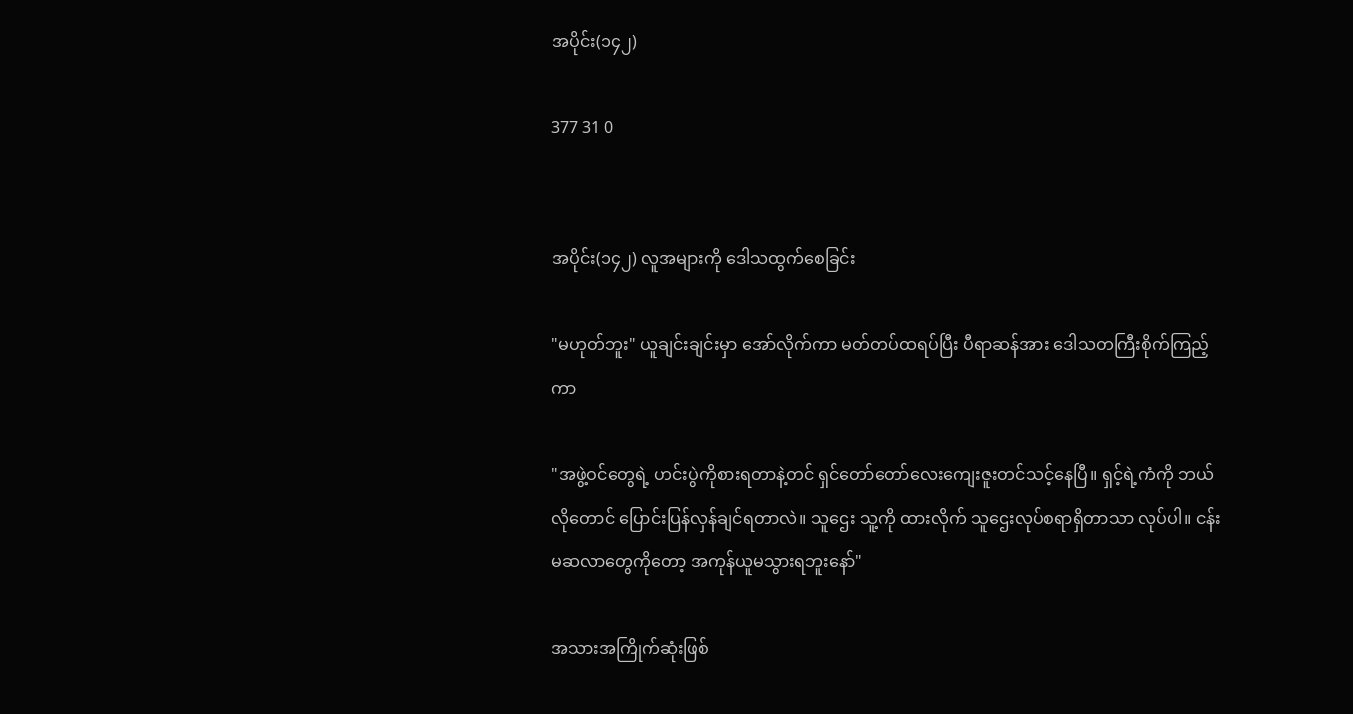အပိုင်း(၁၄၂)

377 31 0


အပိုင်း(၁၄၂) လူအများကို ဒေါသထွက်စေခြင်း

"မဟုတ်ဘူး" ယူချင်းချင်းမှာ အော်လိုက်ကာ မတ်တပ်ထရပ်ပြီး ပီရာဆန်အား ဒေါသတကြီးစိုက်ကြည့်ကာ

"အဖွဲ့ဝင်တွေရဲ့ ဟင်းပွဲကိုစားရတာနဲ့တင် ရှင်တော်တော်လေးကျေးဇူးတင်သင့်နေပြီ။ ရှင့်ရဲ့ကံကို ဘယ်လိုတောင် ပြောင်းပြန်လှန်ချင်ရတာလဲ။ သူဌေး သူ့ကို ထားလိုက် သူဌေးလုပ်စရာရှိတာသာ လုပ်ပါ။ ငန်းမဆလာတွေကိုတော့ အကုန်ယူမသွားရဘူးနော်"

အသားအကြိုက်ဆုံးဖြစ်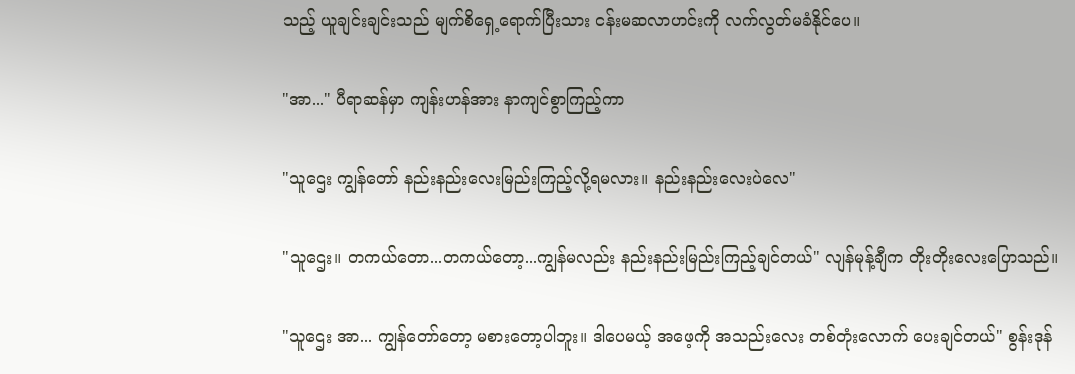သည့် ယူချင်းချင်းသည် မျက်စိရှေ့ရောက်ပြီးသား ငန်းမဆလာဟင်းကို လက်လွတ်မခံနိုင်ပေ။

"အာ..." ပီရာဆန်မှာ ကျန်းဟန်အား နာကျင်စွာကြည့်ကာ

"သူဌေး ကျွန်တော် နည်းနည်းလေးမြည်းကြည့်လို့ရမလား။ နည်းနည်းလေးပဲလေ"

"သူဌေး။ တကယ်တော...တကယ်တော့...ကျွန်မလည်း နည်းနည်းမြည်းကြည့်ချင်တယ်" လျန်မုန့်ချီက တိုးတိုးလေးပြောသည်။

"သူဌေး အာ... ကျွန်တော်တော့ မစားတော့ပါဘူး။ ဒါပေမယ့် အဖေ့ကို အသည်းလေး တစ်တုံးလောက် ပေးချင်တယ်" စွန်းဒုန်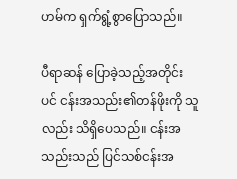ဟမ်က ရှက်ရွံ့စွာပြောသည်။

ပီရာဆန် ပြောခဲ့သည့်အတိုင်းပင် ငန်းအသည်း၏တန်ဖိုးကို သူလည်း သိရှိပေသည်။ ငန်းအသည်းသည် ပြင်သစ်ငန်းအ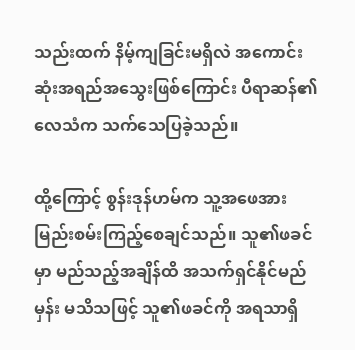သည်းထက် နိမ့်ကျခြင်းမရှိလဲ အကောင်းဆုံးအရည်အသွေးဖြစ်ကြောင်း ပီရာဆန်၏လေသံက သက်သေပြခဲ့သည်။

ထို့ကြောင့် စွန်းဒုန်ဟမ်က သူ့အဖေအား မြည်းစမ်းကြည့်စေချင်သည်။ သူ၏ဖခင်မှာ မည်သည့်အချိန်ထိ အသက်ရှင်နိုင်မည်မှန်း မသိသဖြင့် သူ၏ဖခင်ကို အရသာရှိ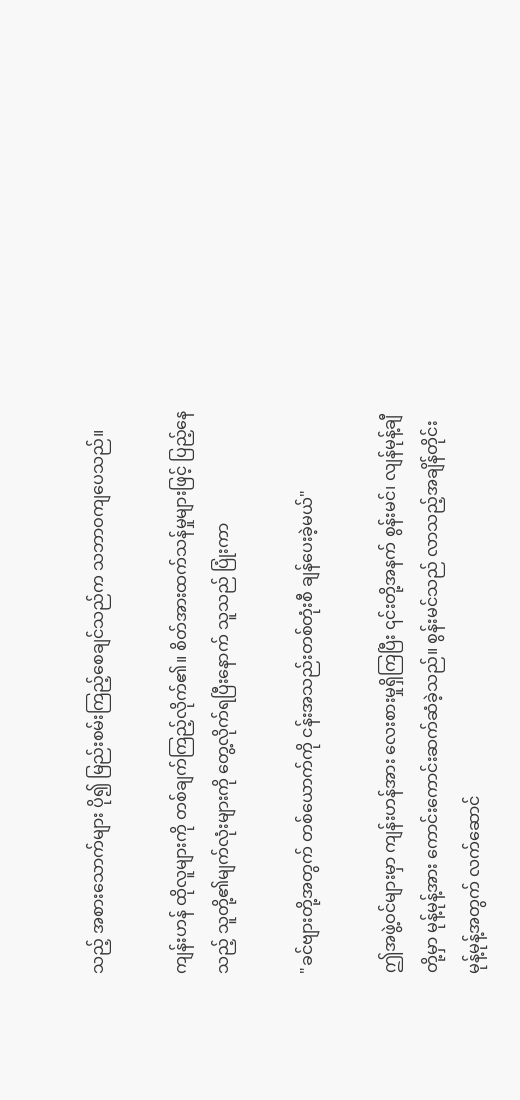သည့် အစားသောက်များ ပို၍ မြည်းစမ်းကြည့်စေချင်သည်က သဘာဝကျပေသည်။

ကျန်းဟန် ထိုလူများကို တစ်ချက်ကြည့်လိုက်၏။ စိတ်အားထက်သန်မှုများဖြင့် ပြည့်နေသည့် သူတို့၏မျက်လုံးများကို တွေ့လိုက်ရပြီးနောက် သူသည် ပြုံးကာ

"ခင်ဗျားတို့အတွက် တစ်ယောက်ကို ငန်းအသည်းတစ်တုံးစီ ချန်ပေးခဲ့မယ်"

ဤအဖွဲ့ဝင်များမှာ ကျန်းဟန်အား လေးစားမှုရှိကြပြီး ၎င်းတို့အနက် စွန်းမင်၊ လျန်မုန့်ချီတို့မှာ မုန့်မုန့်အား ကောင်းကောင်းဆက်ဆံခဲ့သည်။ စွန်းမင်သည် လာသည့်အချိန်တိုင်း မုန့်မုန့်အတွက် လက်ဆောင်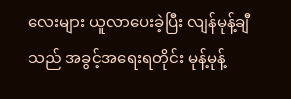လေးများ ယူလာပေးခဲ့ပြီး လျန်မုန့်ချီသည် အခွင့်အရေးရတိုင်း မုန့်မုန့်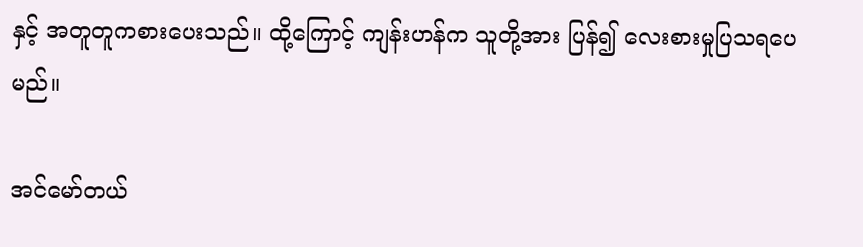နှင့် အတူတူကစားပေးသည်။ ထို့ကြောင့် ကျန်းဟန်က သူတို့အား ပြန်၍ လေးစားမှုပြသရပေမည်။

အင်မော်တယ်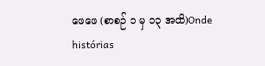ဖေဖေ (စာစဉ် ၁ မှ ၁၃ အထိ)Onde histórias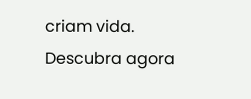criam vida. Descubra agora